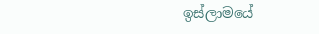ඉස්ලාමයේ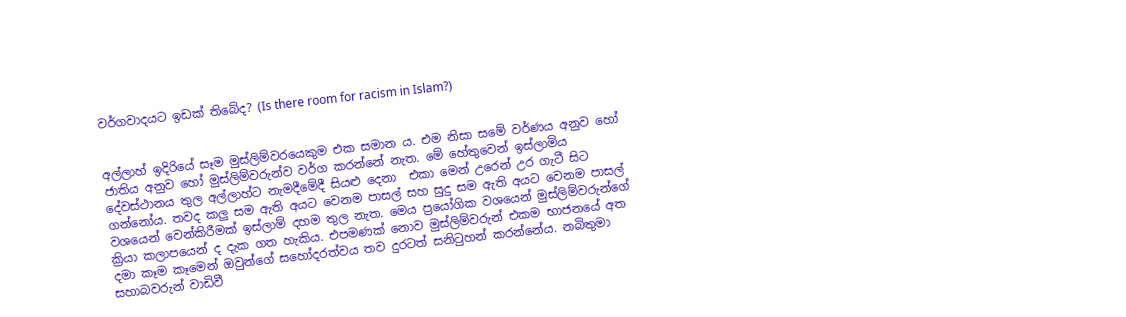වර්ගවාදයට ඉඩක් තිබේද? (Is there room for racism in Islam?)


අල්ලාහ් ඉදිරියේ සෑම මුස්ලිම්වරයෙකුම එක සමාන ය. එම නිසා සමේ වර්ණය අනුව හෝ ජාතිය අනුව හෝ මුස්ලිම්වරුන්ව වර්ග කරන්නේ නැත. මේ හේතුවෙන් ඉස්ලාමිය දේවස්ථානය තුල අල්ලාහ්ට නැමදීමේදී සියළු දෙනා  එකා මෙන් උරෙන් උර ගැටී සිට ගන්නෝය. තවද කලු සම ඇති අයට වෙනම පාසල් සහ සුදු සම ඇති අයට වෙනම පාසල් වශයෙන් වෙන්කිරීමක් ඉස්ලාම් දහම තුල නැත. මෙය ප්‍රයෝගික වශයෙන් මුස්ලිම්වරුන්ගේ ක්‍රියා කලාපයෙන් ද දැක ගත හැකිය. එපමණක් නොව මුස්ලිම්වරුන් එකම භාජනයේ අත දමා කෑම කෑමෙන් ඔවුන්ගේ සහෝදරත්වය තව දුරටත් සනිටුහන් කරන්නේය. නබිතුමා සහාබවරුන් වාඩිවී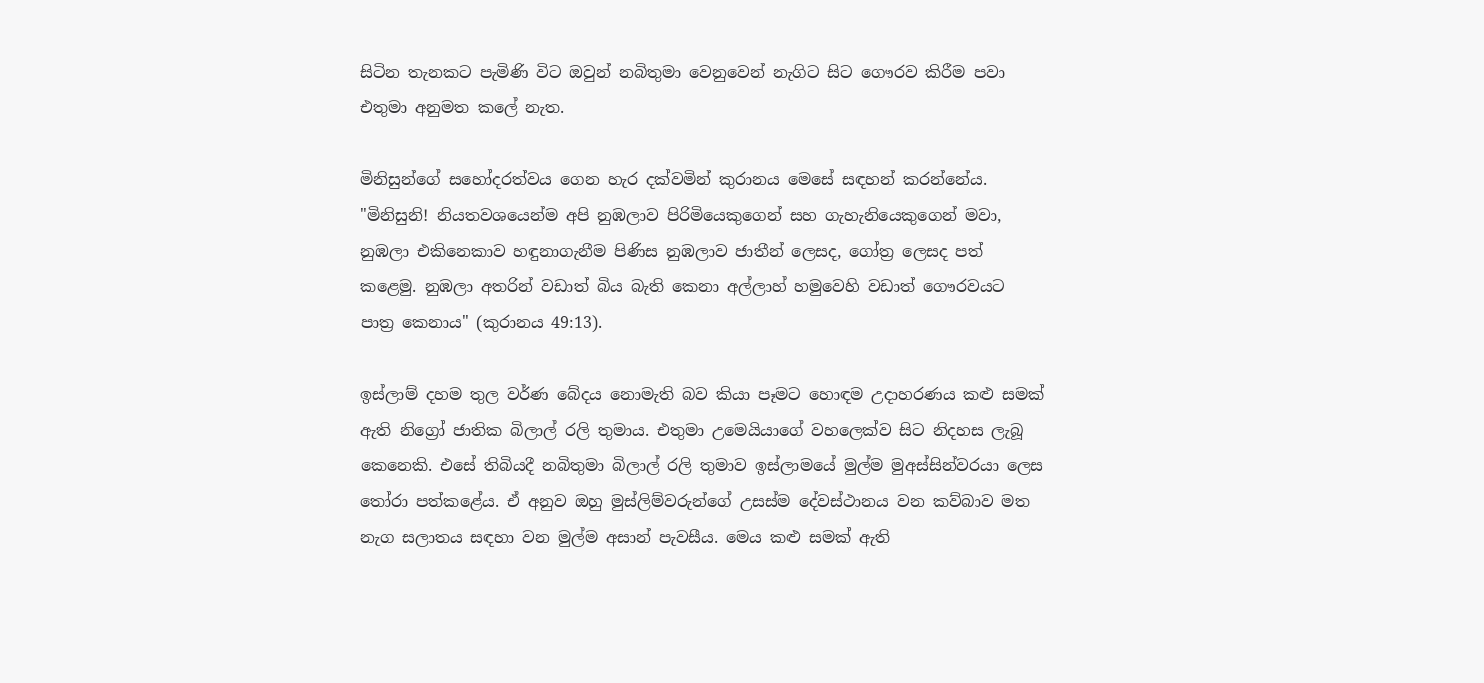සිටින තැනකට පැමිණි විට ඔවුන් නබිතුමා වෙනුවෙන් නැගිට සිට ගෞරව කිරීම පවා එතුමා අනුමත කලේ නැත.

මිනිසුන්ගේ සහෝදරත්වය ගෙන හැර දක්වමින් කුරානය මෙසේ සඳහන් කරන්නේය. "මිනිසුනි! නියතවශයෙන්ම අපි නුඹලාව පිරිමියෙකුගෙන් සහ ගැහැනියෙකුගෙන් මවා, නුඹලා එකිනෙකාව හඳුනාගැනීම පිණිස නුඹලාව ජාතීන් ලෙසද, ගෝත්‍ර ලෙසද පත් කළෙමු. නුඹලා අතරින් වඩාත් බිය බැති කෙනා අල්ලාහ් හමුවෙහි වඩාත් ගෞරවයට පාත්‍ර කෙනාය" (කුරානය 49:13).

ඉස්ලාම් දහම තුල වර්ණ බේදය නොමැති බව කියා පෑමට හොඳම උදාහරණය කළු සමක් ඇති නිග්‍රෝ ජාතික බිලාල් රලි තුමාය. එතුමා උමෙයියාගේ වහලෙක්ව සිට නිදහස ලැබූ කෙනෙකි. එසේ තිබියදී නබිතුමා බිලාල් රලි තුමාව ඉස්ලාමයේ මුල්ම මුඅස්සින්වරයා ලෙස තෝරා පත්කළේය. ඒ අනුව ඔහු මුස්ලිම්වරුන්ගේ උසස්ම දේවස්ථානය වන කව්බාව මත නැග සලාතය සඳහා වන මුල්ම අසාන් පැවසීය. මෙය කළු සමක් ඇති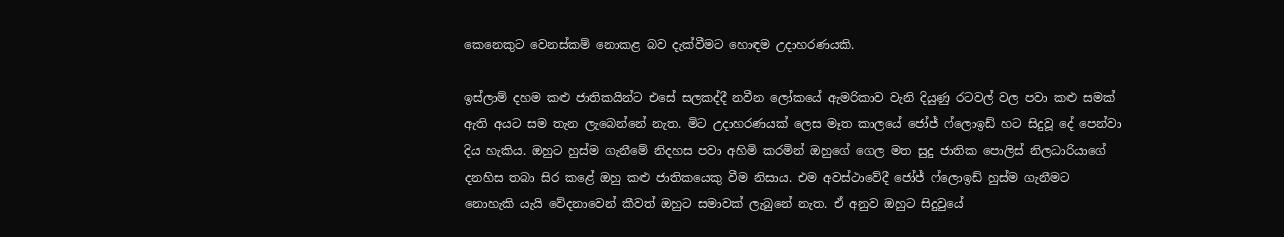කෙනෙකුට වෙනස්කම් නොකළ බව දැක්වීමට හොඳම උදාහරණයකි.

ඉස්ලාම් දහම කළු ජාතිකයින්ට එසේ සලකද්දී නවීන ලෝකයේ ඇමරිකාව වැනි දියුණු රටවල් වල පවා කළු සමක් ඇති අයට සම තැන ලැබෙන්නේ නැත. මිට උදාහරණයක් ලෙස මෑත කාලයේ ජෝජ් ෆ්ලොඉඩ් හට සිදුවූ දේ පෙන්වා දිය හැකිය. ඔහුට හුස්ම ගැනීමේ නිදහස පවා අහිමි කරමින් ඔහුගේ ගෙල මත සුදු ජාතික පොලිස් නිලධාරියාගේ දනහිස තබා සිර කළේ ඔහු කළු ජාතිකයෙකු වීම නිසාය. එම අවස්ථාවේදී ජෝජ් ෆ්ලොඉඩ් හුස්ම ගැනීමට නොහැකි යැයි වේදනාවෙන් කීවත් ඔහුට සමාවක් ලැබුනේ නැත. ඒ අනුව ඔහුට සිදුවුයේ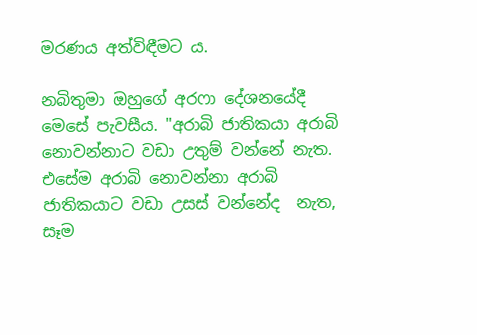මරණය අත්විඳීමට ය.

නබිතුමා ඔහුගේ අරෆා දේශනයේදී මෙසේ පැවසීය. "අරාබි ජාතිකයා අරාබි නොවන්නාට වඩා උතුම් වන්නේ නැත. එසේම අරාබි නොවන්නා අරාබි ජාතිකයාට වඩා උසස් වන්නේද  නැත, සෑම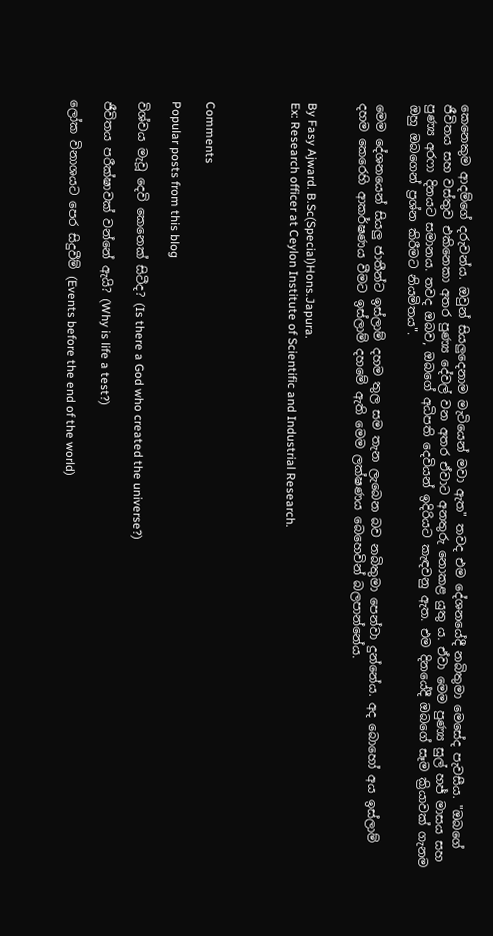කෙනෙකුම ආදම්ගේ දරුවන්ය. ඔවුන් සියලුදෙනාම මැටියෙන් මවා ඇත" තවද එම දේශනයේදී නබිතුමා මෙසේද පැවසීය. "ඔබගේ ජීවිතය සහ වස්තුව එකිනෙකා අතර පුණ්‍ය දේවල් වන අතර ඒවාට අනතුරු නොකළ යුතු ය. ඒවා මෙම පුණ්‍ය සුල් හජ් මාසය සහ පුණ්‍ය අරෆා දිනයට සමානය. තවද ඔබව, ඔබගේ අධිපති දෙවියන් ඉදිරියට කැඳවනු ඇත. එම දිනයේදී ඔබගේ සෑම ක්‍රියාවක් ගැනම  ඔහු ඔබගෙන් ප්‍රශ්න කිරීමට නියමිතය".

මෙම දේශනයෙන් සියලු ජාතීන්ට ඉස්ලාම් දහම තුල සම තැන ලැබෙන බව නබිතුමා පෙන්වා දුන්නේය. අද බොහෝ අය ඉස්ලාම් දහම කෙරෙහි ආකර්ෂණය වීමට ඉස්ලාම් දහමේ ඇති මෙම ලක්ෂණය බෙහෙවින් බලපාන්නේය.


By Fasy Ajward. B.Sc(Special)Hons.Japura.
Ex: Research officer at Ceylon Institute of Scientific and Industrial Research.




Comments

Popular posts from this blog

විශ්වය මැවූ දෙවි කෙනෙක් සිටීද? (Is there a God who created the universe?)

ජීවිතය පරීක්ෂාවක් වන්නේ ඇයි? (Why is life a test?)

ලෝක විනාශයට පෙර සිදුවීම් (Events before the end of the world)